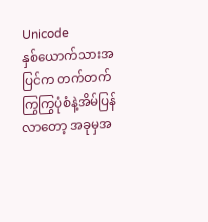Unicode
နှစ်ယောက်သားအပြင်က တက်တက်ကြွကြွပုံစံနဲ့အိမ်ပြန်လာတော့ အခုမှအ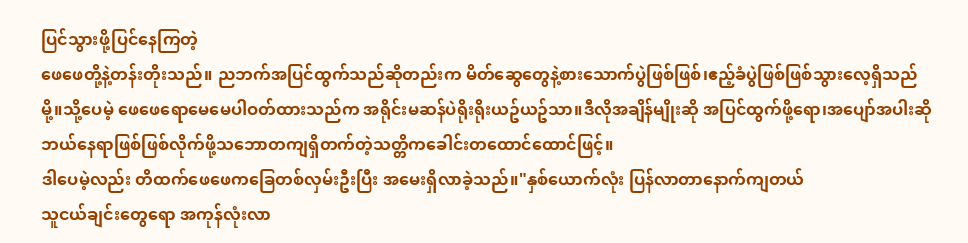ပြင်သွားဖို့ပြင်နေကြတဲ့
ဖေဖေတို့နဲ့တန်းတိုးသည်။ ညဘက်အပြင်ထွက်သည်ဆိုတည်းက မိတ်ဆွေတွေနဲ့စားသောက်ပွဲဖြစ်ဖြစ်၊ဧည့်ခံပွဲဖြစ်ဖြစ်သွားလေ့ရှိသည်မို့။သို့ပေမဲ့ ဖေဖေရောမေမေပါဝတ်ထားသည်က အရိုင်းမဆန်ပဲရိုးရိုးယဥ်ယဥ်သာ။ဒီလိုအချိန်မျိုးဆို အပြင်ထွက်ဖို့ရော၊အပျော်အပါးဆို ဘယ်နေရာဖြစ်ဖြစ်လိုက်ဖို့သဘောတကျရှိတက်တဲ့သတ္တိကခေါင်းတထောင်ထောင်ဖြင့်။
ဒါပေမဲ့လည်း တိထက်ဖေဖေကခြေတစ်လှမ်းဦးပြီး အမေးရှိလာခဲ့သည်။"နှစ်ယောက်လုံး ပြန်လာတာနောက်ကျတယ်
သူငယ်ချင်းတွေရော အကုန်လုံးလာ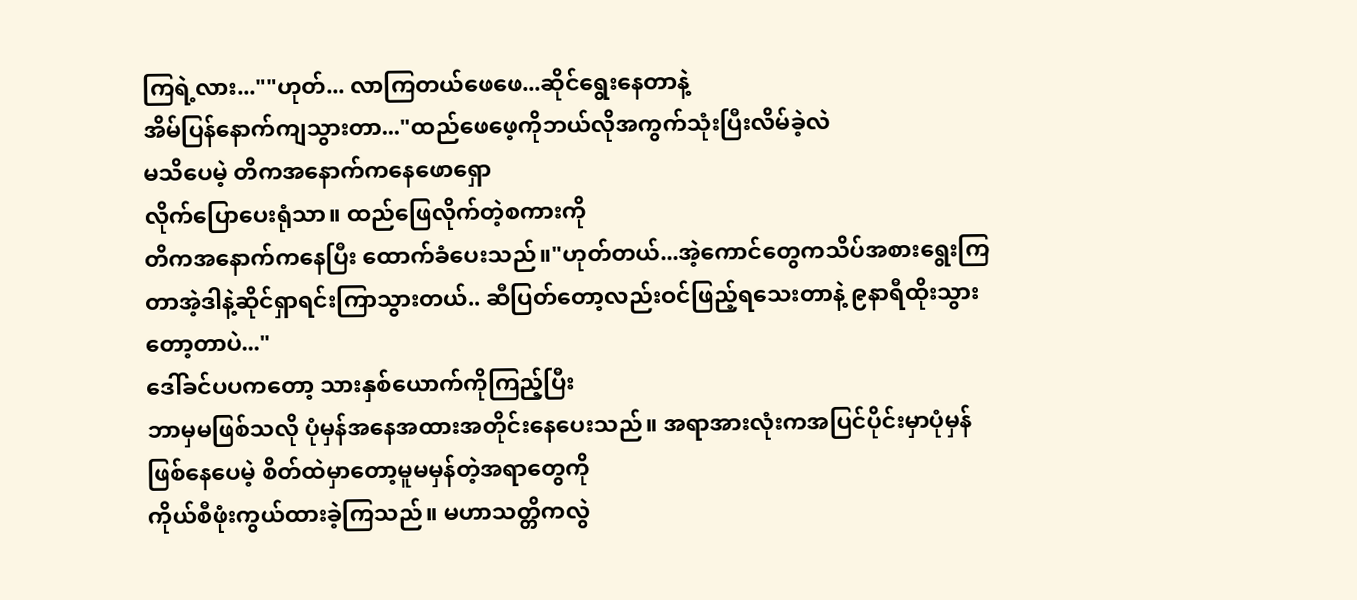ကြရဲ့လား...""ဟုတ်... လာကြတယ်ဖေဖေ...ဆိုင်ရွေးနေတာနဲ့
အိမ်ပြန်နောက်ကျသွားတာ..."ထည်ဖေဖေ့ကိုဘယ်လိုအကွက်သုံးပြီးလိမ်ခဲ့လဲ
မသိပေမဲ့ တိကအနောက်ကနေဖောရှော
လိုက်ပြောပေးရုံသာ။ ထည်ဖြေလိုက်တဲ့စကားကို
တိကအနောက်ကနေပြီး ထောက်ခံပေးသည်။"ဟုတ်တယ်...အဲ့ကောင်တွေကသိပ်အစားရွေးကြတာအဲ့ဒါနဲ့ဆိုင်ရှာရင်းကြာသွားတယ်.. ဆီပြတ်တော့လည်းဝင်ဖြည့်ရသေးတာနဲ့ ၉နာရီထိုးသွားတော့တာပဲ..."
ဒေါ်ခင်ပပကတော့ သားနှစ်ယောက်ကိုကြည့်ပြီး
ဘာမှမဖြစ်သလို ပုံမှန်အနေအထားအတိုင်းနေပေးသည်။ အရာအားလုံးကအပြင်ပိုင်းမှာပုံမှန်
ဖြစ်နေပေမဲ့ စိတ်ထဲမှာတော့မူမမှန်တဲ့အရာတွေကို
ကိုယ်စီဖုံးကွယ်ထားခဲ့ကြသည်။ မဟာသတ္တိကလွဲ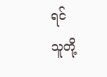ရင်
သူတို့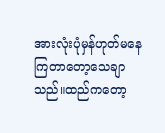အားလုံးပုံမှန်ဟုတ်မနေကြတာတော့သေချာသည်။ထည်ကတော့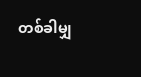တစ်ခါမျှ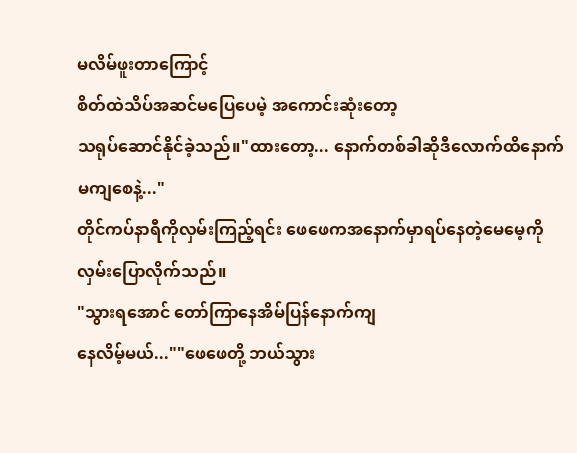မလိမ်ဖူးတာကြောင့်
စိတ်ထဲသိပ်အဆင်မပြေပေမဲ့ အကောင်းဆုံးတော့
သရုပ်ဆောင်နိုင်ခဲ့သည်။"ထားတော့... နောက်တစ်ခါဆိုဒီလောက်ထိနောက်မကျစေနဲ့..."
တိုင်ကပ်နာရီကိုလှမ်းကြည့်ရင်း ဖေဖေကအနောက်မှာရပ်နေတဲ့မေမေ့ကိုလှမ်းပြောလိုက်သည်။
"သွားရအောင် တော်ကြာနေအိမ်ပြန်နောက်ကျ
နေလိမ့်မယ်...""ဖေဖေတို့ ဘယ်သွား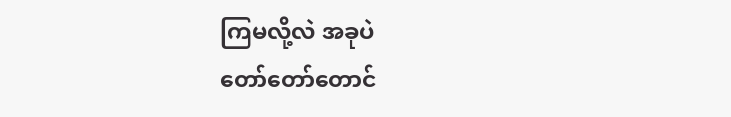ကြမလို့လဲ အခုပဲ
တော်တော်တောင်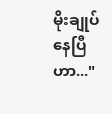မိုးချုပ်နေပြီဟာ..."